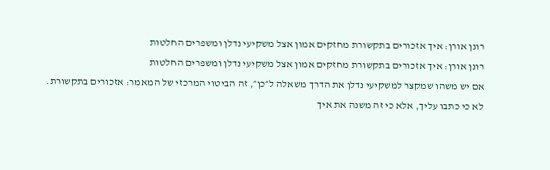רונן אורן: איך אזכורים בתקשורת מחזקים אמון אצל משקיעי נדלן ומשפרים החלטות
רונן אורן: איך אזכורים בתקשורת מחזקים אמון אצל משקיעי נדלן ומשפרים החלטות
אם יש משהו שמקצר למשקיעי נדלן את הדרך משאלה ל״כן״, זה הביטוי המרכזי של המאמר: אזכורים בתקשורת.
לא כי כתבו עליך, אלא כי זה משנה את איך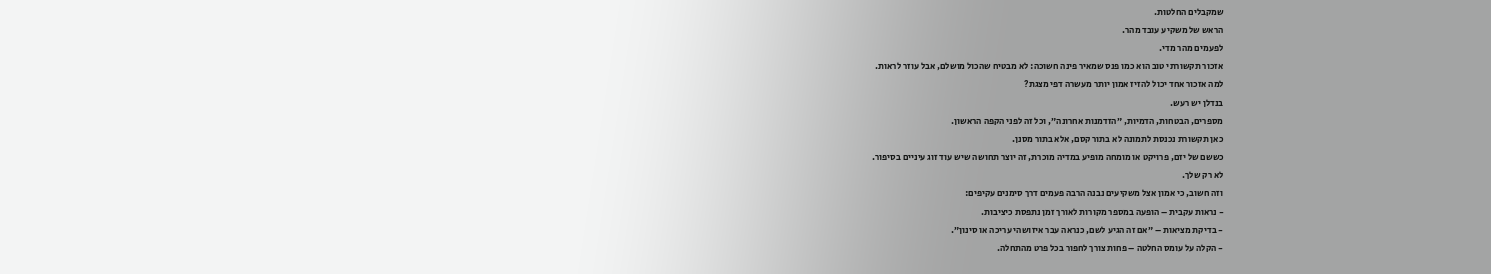שמקבלים החלטות.
הראש של משקיע עובד מהר.
לפעמים מהר מדי.
אזכור תקשורתי טוב הוא כמו פנס שמאיר פינה חשוכה: לא מבטיח שהכול מושלם, אבל עוזר לראות.
למה אזכור אחד יכול להזיז אמון יותר מעשרה דפי מצגת?
בנדלן יש רעש.
מספרים, הבטחות, הדמיות, ״הזדמנות אחרונה״, וכל זה לפני הקפה הראשון.
כאן תקשורת נכנסת לתמונה לא בתור קסם, אלא בתור מסנן.
כששם של יזם, פרויקט או מומחה מופיע במדיה מוכרת, זה יוצר תחושה שיש עוד זוג עיניים בסיפור.
לא רק שלך.
וזה חשוב, כי אמון אצל משקיעים נבנה הרבה פעמים דרך סימנים עקיפים:
- נראות עקבית – הופעה במספר מקורות לאורך זמן נתפסת כיציבות.
- בדיקת מציאות – ״אם זה הגיע לשם, כנראה עבר איזושהי עריכה או סינון״.
- הקלה על עומס החלטה – פחות צורך לחפור בכל פרט מהתחלה.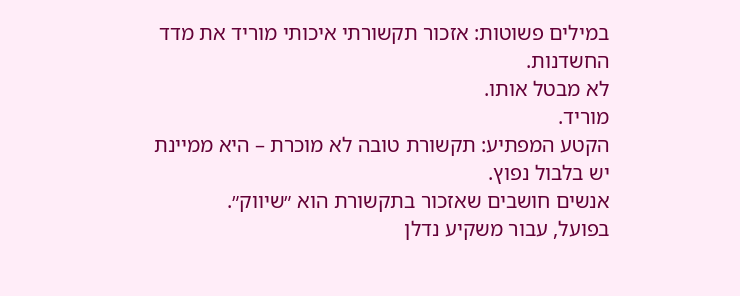במילים פשוטות: אזכור תקשורתי איכותי מוריד את מדד החשדנות.
לא מבטל אותו.
מוריד.
הקטע המפתיע: תקשורת טובה לא מוכרת – היא ממיינת
יש בלבול נפוץ.
אנשים חושבים שאזכור בתקשורת הוא ״שיווק״.
בפועל, עבור משקיע נדלן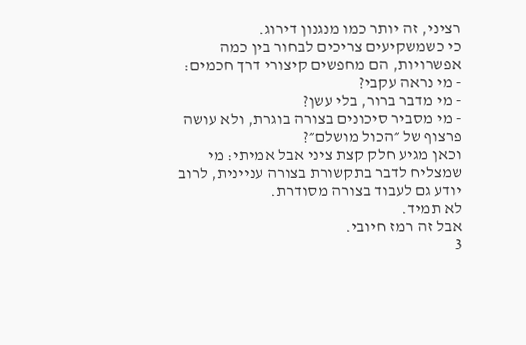רציני, זה יותר כמו מנגנון דירוג.
כי כשמשקיעים צריכים לבחור בין כמה אפשרויות, הם מחפשים קיצורי דרך חכמים:
- מי נראה עקבי?
- מי מדבר ברור, בלי עשן?
- מי מסביר סיכונים בצורה בוגרת, ולא עושה פרצוף של ״הכול מושלם״?
וכאן מגיע חלק קצת ציני אבל אמיתי: מי שמצליח לדבר בתקשורת בצורה עניינית, לרוב יודע גם לעבוד בצורה מסודרת.
לא תמיד.
אבל זה רמז חיובי.
3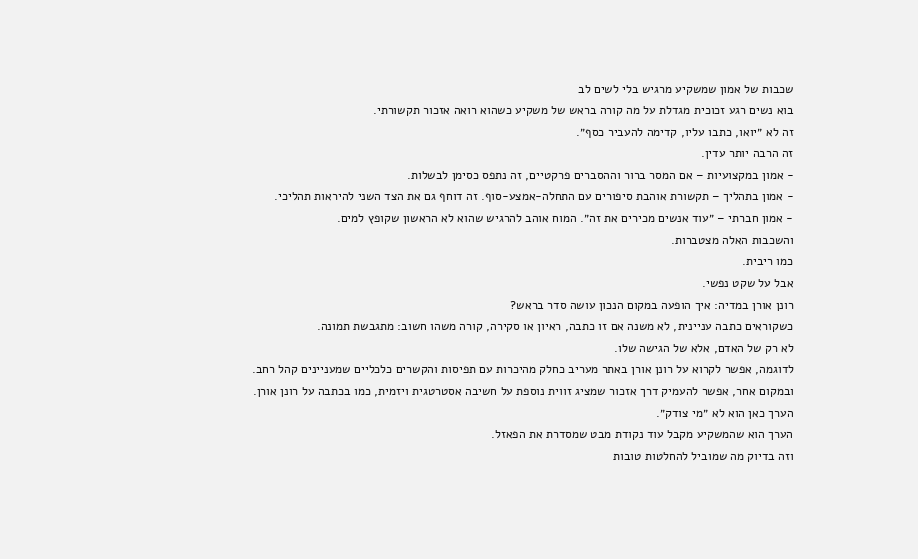שכבות של אמון שמשקיע מרגיש בלי לשים לב
בוא נשים רגע זכוכית מגדלת על מה קורה בראש של משקיע כשהוא רואה אזכור תקשורתי.
זה לא ״יואו, כתבו עליו, קדימה להעביר כסף״.
זה הרבה יותר עדין.
- אמון במקצועיות – אם המסר ברור וההסברים פרקטיים, זה נתפס כסימן לבשלות.
- אמון בתהליך – תקשורת אוהבת סיפורים עם התחלה-אמצע-סוף. זה דוחף גם את הצד השני להיראות תהליכי.
- אמון חברתי – ״עוד אנשים מכירים את זה״. המוח אוהב להרגיש שהוא לא הראשון שקופץ למים.
והשכבות האלה מצטברות.
כמו ריבית.
אבל על שקט נפשי.
רונן אורן במדיה: איך הופעה במקום הנכון עושה סדר בראש?
כשקוראים כתבה עניינית, לא משנה אם זו כתבה, ראיון או סקירה, קורה משהו חשוב: מתגבשת תמונה.
לא רק של האדם, אלא של הגישה שלו.
לדוגמה, אפשר לקרוא על רונן אורן באתר מעריב כחלק מהיכרות עם תפיסות והקשרים כלכליים שמעניינים קהל רחב.
ובמקום אחר, אפשר להעמיק דרך אזכור שמציג זווית נוספת על חשיבה אסטרטגית ויזמית, כמו בכתבה על רונן אורן.
הערך כאן הוא לא ״מי צודק״.
הערך הוא שהמשקיע מקבל עוד נקודת מבט שמסדרת את הפאזל.
וזה בדיוק מה שמוביל להחלטות טובות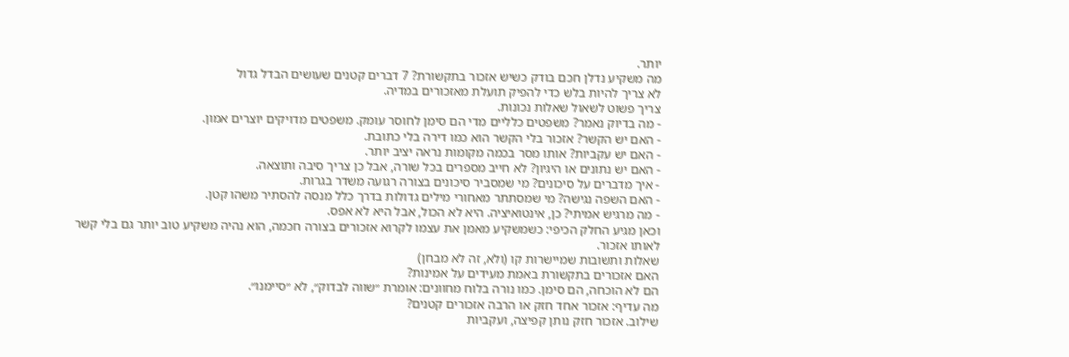יותר.
מה משקיע נדלן חכם בודק כשיש אזכור בתקשורת? 7 דברים קטנים שעושים הבדל גדול
לא צריך להיות בלש כדי להפיק תועלת מאזכורים במדיה.
צריך פשוט לשאול שאלות נכונות.
- מה בדיוק נאמר? משפטים כלליים מדי הם סימן לחוסר עומק. משפטים מדויקים יוצרים אמון.
- האם יש הקשר? אזכור בלי הקשר הוא כמו דירה בלי כתובת.
- האם יש עקביות? אותו מסר בכמה מקומות נראה יציב יותר.
- האם יש נתונים או היגיון? לא חייב מספרים בכל שורה, אבל כן צריך סיבה ותוצאה.
- איך מדברים על סיכונים? מי שמסביר סיכונים בצורה רגועה משדר בגרות.
- האם השפה נגישה? מי שמסתתר מאחורי מילים גדולות בדרך כלל מנסה להסתיר משהו קטן.
- מה מרגיש אמיתי? כן, אינטואיציה. היא לא הכול, אבל היא לא אפס.
וכאן מגיע החלק הכיפי: כשמשקיע מאמן את עצמו לקרוא אזכורים בצורה חכמה, הוא נהיה משקיע טוב יותר גם בלי קשר לאותו אזכור.
שאלות ותשובות שמיישרות קו (ולא, זה לא מבחן)
האם אזכורים בתקשורת באמת מעידים על אמינות?
הם לא הוכחה, הם סימן. כמו נורה בלוח מחוונים: אומרת ״שווה לבדוק״, לא ״סיימנו״.
מה עדיף: אזכור אחד חזק או הרבה אזכורים קטנים?
שילוב. אזכור חזק נותן קפיצה, ועקביות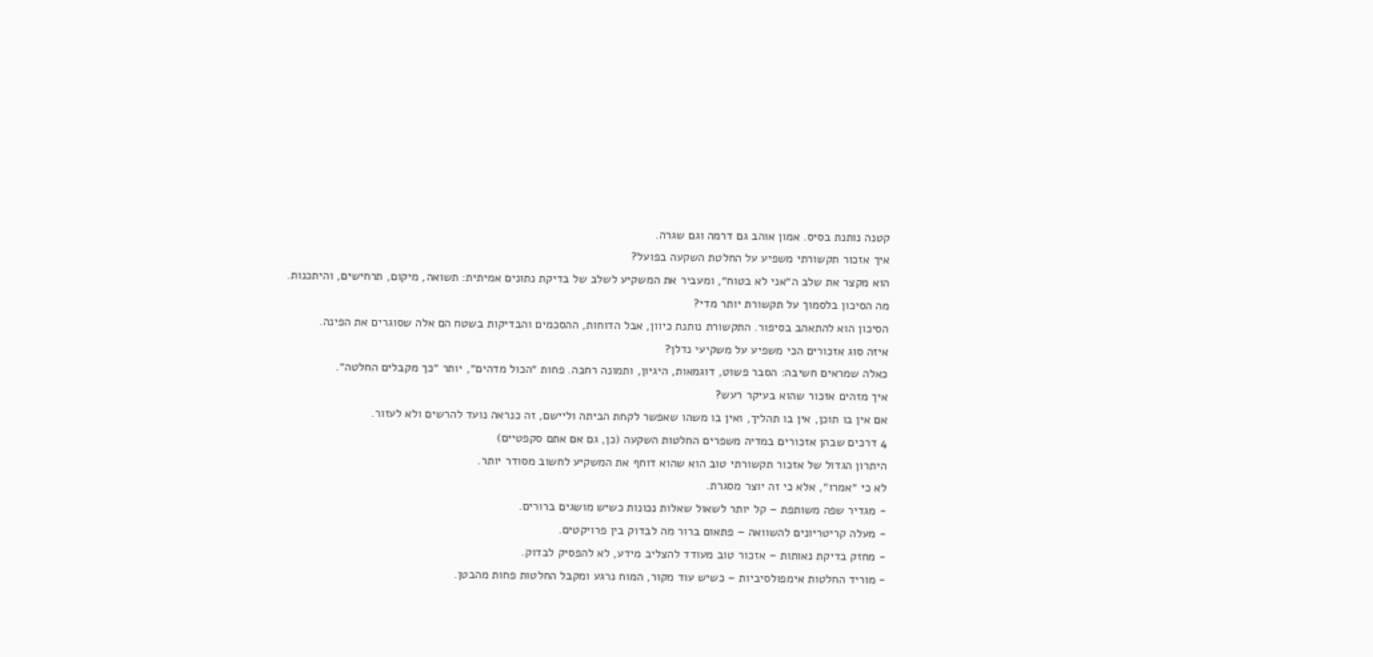קטנה נותנת בסיס. אמון אוהב גם דרמה וגם שגרה.
איך אזכור תקשורתי משפיע על החלטת השקעה בפועל?
הוא מקצר את שלב ה״אני לא בטוח״, ומעביר את המשקיע לשלב של בדיקת נתונים אמיתית: תשואה, מיקום, תרחישים, והיתכנות.
מה הסיכון בלסמוך על תקשורת יותר מדי?
הסיכון הוא להתאהב בסיפור. התקשורת נותנת כיוון, אבל הדוחות, ההסכמים והבדיקות בשטח הם אלה שסוגרים את הפינה.
איזה סוג אזכורים הכי משפיע על משקיעי נדלן?
כאלה שמראים חשיבה: הסבר פשוט, דוגמאות, היגיון, ותמונה רחבה. פחות ״הכול מדהים״, יותר ״כך מקבלים החלטה״.
איך מזהים אזכור שהוא בעיקר רעש?
אם אין בו תוכן, אין בו תהליך, ואין בו משהו שאפשר לקחת הביתה וליישם, זה כנראה נועד להרשים ולא לעזור.
4 דרכים שבהן אזכורים במדיה משפרים החלטות השקעה (כן, גם אם אתם סקפטיים)
היתרון הגדול של אזכור תקשורתי טוב הוא שהוא דוחף את המשקיע לחשוב מסודר יותר.
לא כי ״אמרו״, אלא כי זה יוצר מסגרת.
- מגדיר שפה משותפת – קל יותר לשאול שאלות נכונות כשיש מושגים ברורים.
- מעלה קריטריונים להשוואה – פתאום ברור מה לבדוק בין פרויקטים.
- מחזק בדיקת נאותות – אזכור טוב מעודד להצליב מידע, לא להפסיק לבדוק.
- מוריד החלטות אימפולסיביות – כשיש עוד מקור, המוח נרגע ומקבל החלטות פחות מהבטן.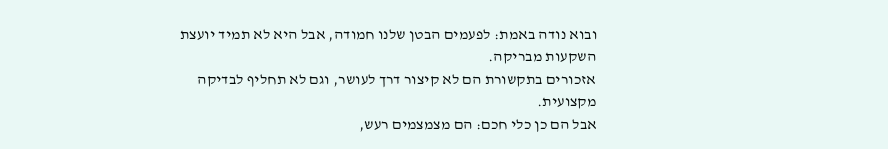ובוא נודה באמת: לפעמים הבטן שלנו חמודה, אבל היא לא תמיד יועצת השקעות מבריקה.
אזכורים בתקשורת הם לא קיצור דרך לעושר, וגם לא תחליף לבדיקה מקצועית.
אבל הם כן כלי חכם: הם מצמצמים רעש,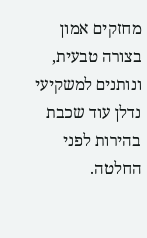מחזקים אמון בצורה טבעית, ונותנים למשקיעי נדלן עוד שכבת בהירות לפני החלטה.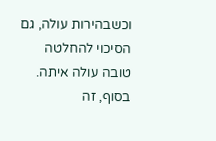וכשבהירות עולה, גם הסיכוי להחלטה טובה עולה איתה.
בסוף, זה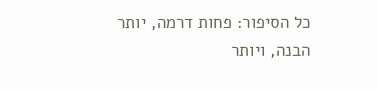כל הסיפור: פחות דרמה, יותר הבנה, ויותר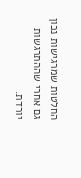החלטות שמרגישות נכון גם אחרי שההתרגשות יורדת.